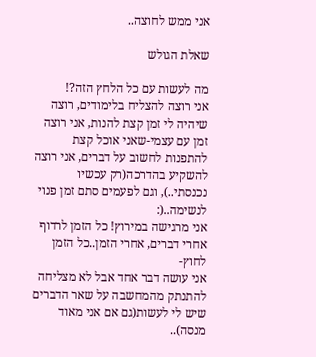אני ממש לחוצה..

שאלת הגולש

מה לעשות עם כל הלחץ הזה?!
אני רוצה להצליח בלימודים, רוצה שיהיה לי זמן קצת להנות, אני רוצה זמן עם עצמי-שאני אוכל קצת להתפנות לחשוב על דברים, אני רוצה להשקיע בהדרכה(רק עכשיו נכנסתי..), וגם לפעמים סתם זמן פנוי לנשימה..(:
אני מרגישה במירוץ! כל הזמן לרדוף אחרי דברים, אחרי הזמן..כל הזמן לחוץ-
אני עושה דבר אחד אבל לא מצליחה להתנתק מהמחשבה על שאר הדברים שיש לי לעשות(גם אם אני מאוד מנסה)..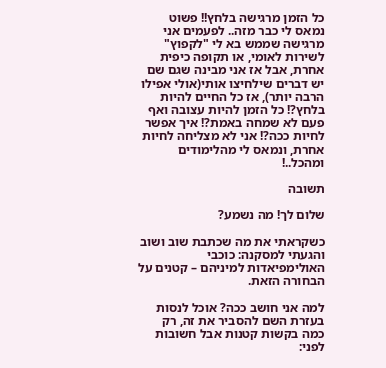כל הזמן מרגישה בלחץ!! פשוט נמאס לי כבר מזה.. לפעמים אני מרגישה שממש בא לי "לקפוץ" לשירות לאומי, או תקופה כיפית אחרת, אבל אז אני מבינה שגם שם יש דברים שילחיצו אותי(אולי אפילו הרבה יותר), אז כל החיים להיות בלחץ?! כל הזמן להיות עצובה ואף פעם לא שמחה באמת?! איך אפשר לחיות ככה?! אני לא מצליחה לחיות אחרת, ונמאס לי מהלימודים ומהכל..!

תשובה

שלום לך! מה נשמע?

כשקראתי את מה שכתבת שוב ושוב והגעתי למסקנה: כוכבי האולימפיאדות למיניהם – קטנים על הבחורה הזאת.

למה אני חושב ככה? אוכל לנסות בעזרת השם להסביר את זה, רק כמה בקשות קטנות אבל חשובות לפני: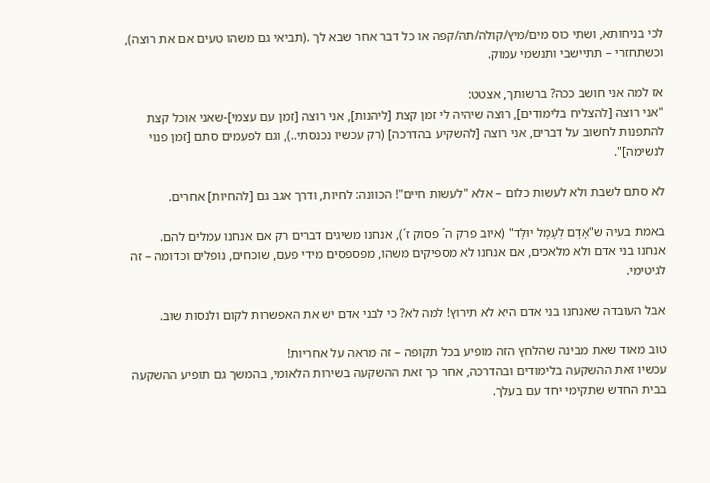לכי בניחותא, ושתי כוס מים/מיץ/קולה/תה/קפה או כל דבר אחר שבא לך .(תביאי גם משהו טעים אם את רוצה), וכשתחזרי – תתיישבי ותנשמי עמוק.

אז למה אני חושב ככה? ברשותך, אצטט:
"אני רוצה [להצליח בלימודים], רוצה שיהיה לי זמן קצת [ליהנות], אני רוצה [זמן עם עצמי]-שאני אוכל קצת להתפנות לחשוב על דברים, אני רוצה [להשקיע בהדרכה] (רק עכשיו נכנסתי..), וגם לפעמים סתם [זמן פנוי לנשימה]".

לא סתם לשבת ולא לעשות כלום – אלא "לעשות חיים"! הכוונה: לחיות, ודרך אגב גם [להחיות] אחרים.

באמת בעיה ש"אָדָם לְעָמָל יוּלָּד" (איוב פרק ה´ פסוק ז´), אנחנו משיגים דברים רק אם אנחנו עמלים להם.
אנחנו בני אדם ולא מלאכים, אם אנחנו לא מספיקים משהו, מפספסים מידי פעם, שוכחים, נופלים וכדומה – זה לגיטימי.

אבל העובדה שאנחנו בני אדם היא לא תירוץ! למה לא? כי לבני אדם יש את האפשרות לקום ולנסות שוב.

טוב מאוד שאת מבינה שהלחץ הזה מופיע בכל תקופה – זה מראה על אחריות!
עכשיו זאת ההשקעה בלימודים ובהדרכה, אחר כך זאת ההשקעה בשירות הלאומי, בהמשך גם תופיע ההשקעה בבית החדש שתקימי יחד עם בעלך.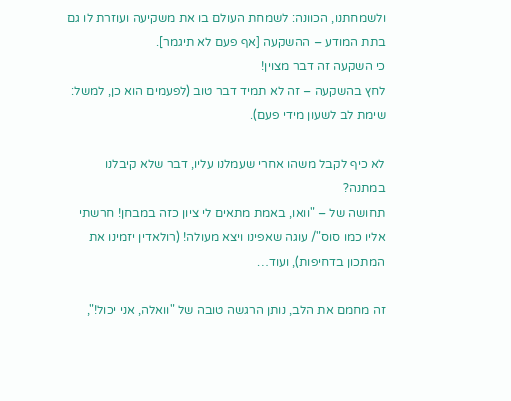ולשמחתנו, הכוונה: לשמחת העולם בו את משקיעה ועוזרת לו גם בתת המודע – ההשקעה [אף פעם לא תיגמר].
כי השקעה זה דבר מצוין!
לחץ בהשקעה – זה לא תמיד דבר טוב (לפעמים הוא כן, למשל: שימת לב לשעון מידי פעם).

לא כיף לקבל משהו אחרי שעמלנו עליו, דבר שלא קיבלנו במתנה?
תחושה של – "וואו, באמת מתאים לי ציון כזה במבחן! חרשתי אליו כמו סוס"/ עוגה שאפינו ויצא מעולה! (רולאדין יזמינו את המתכון בדחיפות), ועוד…

זה מחמם את הלב, נותן הרגשה טובה של "וואלה, אני יכול!",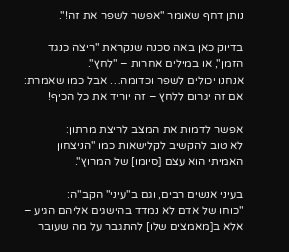נותן דחף שאומר "אפשר לשפר את זה!".

בדיוק כאן באה סכנה שנקראת "ריצה כנגד הזמן", או במילים אחרות – "לחץ".
אנחנו יכולים לשפר וכדומה… אבל כמו שאמרת: אם זה יגרום ללחץ – זה יוריד את כל הכיף!

אפשר לדמות את המצב לריצת מרתון:
לא טוב להקשיב לקלישאות כמו "הניצחון האמיתי הוא עצם [סיומו] של המרוץ".

בעיני אנשים רבים, וגם ב"עיני" הקב"ה:
"כוחו של אדם לא נמדד בהישגים אליהם הגיע – אלא ב[מאמצים שלו] להתגבר על מה שעובר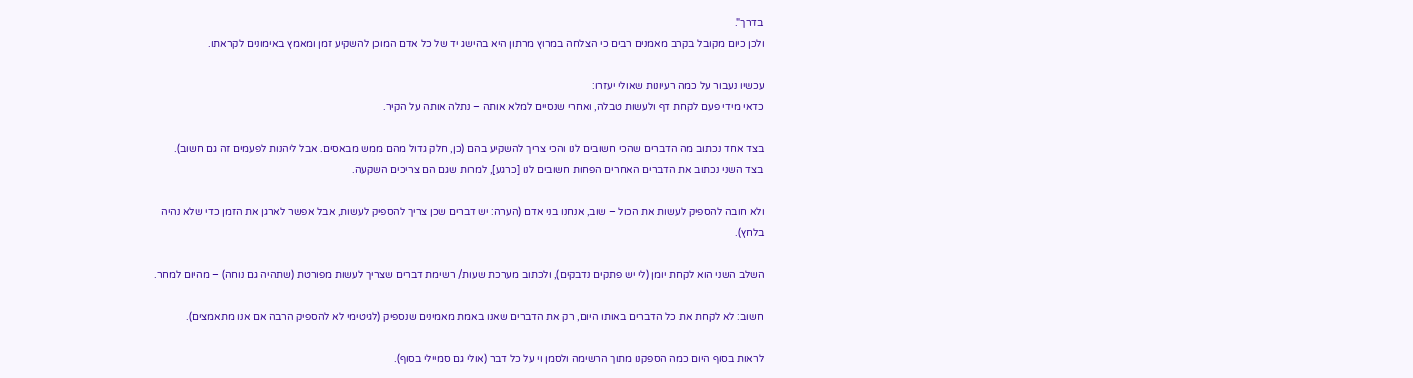בדרך".
ולכן כיום מקובל בקרב מאמנים רבים כי הצלחה במרוץ מרתון היא בהישג יד של כל אדם המוכן להשקיע זמן ומאמץ באימונים לקראתו.

עכשיו נעבור על כמה רעיונות שאולי יעזרו:
כדאי מידי פעם לקחת דף ולעשות טבלה, ואחרי שנסיים למלא אותה – נתלה אותה על הקיר.

בצד אחד נכתוב מה הדברים שהכי חשובים לנו והכי צריך להשקיע בהם (כן, חלק גדול מהם ממש מבאסים. אבל ליהנות לפעמים זה גם חשוב).
בצד השני נכתוב את הדברים האחרים הפחות חשובים לנו [כרגע], למרות שגם הם צריכים השקעה.

ולא חובה להספיק לעשות את הכול – שוב, אנחנו בני אדם (הערה: יש דברים שכן צריך להספיק לעשות, אבל אפשר לארגן את הזמן כדי שלא נהיה בלחץ).

השלב השני הוא לקחת יומן (לי יש פתקים נדבקים), ולכתוב מערכת שעות/ רשימת דברים שצריך לעשות מפורטת (שתהיה גם נוחה) – מהיום למחר.

חשוב: לא לקחת את כל הדברים באותו היום, רק את הדברים שאנו באמת מאמינים שנספיק (לגיטימי לא להספיק הרבה אם אנו מתאמצים).

לראות בסוף היום כמה הספקנו מתוך הרשימה ולסמן וי על כל דבר (אולי גם סמיילי בסוף).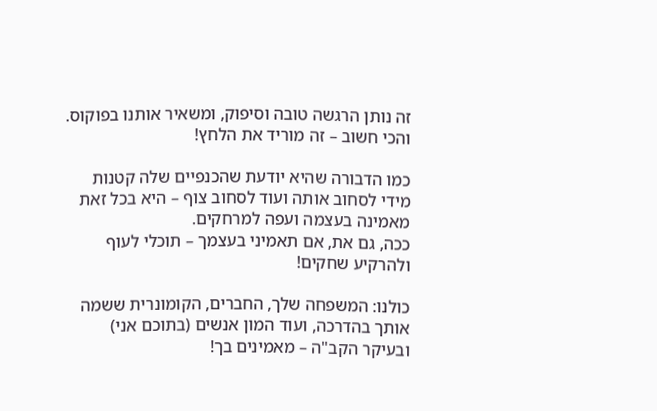זה נותן הרגשה טובה וסיפוק, ומשאיר אותנו בפוקוס.
והכי חשוב – זה מוריד את הלחץ!

כמו הדבורה שהיא יודעת שהכנפיים שלה קטנות מידי לסחוב אותה ועוד לסחוב צוף – היא בכל זאת מאמינה בעצמה ועפה למרחקים.
ככה, גם את, אם תאמיני בעצמך – תוכלי לעוף ולהרקיע שחקים!

כולנו: המשפחה שלך, החברים, הקומונרית ששמה אותך בהדרכה, ועוד המון אנשים (בתוכם אני) ובעיקר הקב"ה – מאמינים בך!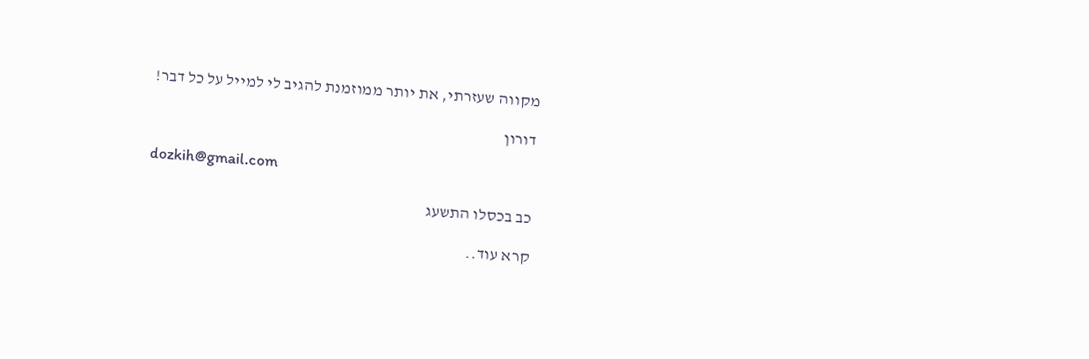מקווה שעזרתי, את יותר ממוזמנת להגיב לי למייל על כל דבר!

דורון

dozkih@gmail.com

כב בכסלו התשעג

קרא עוד..